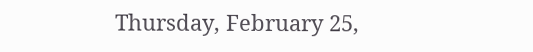Thursday, February 25,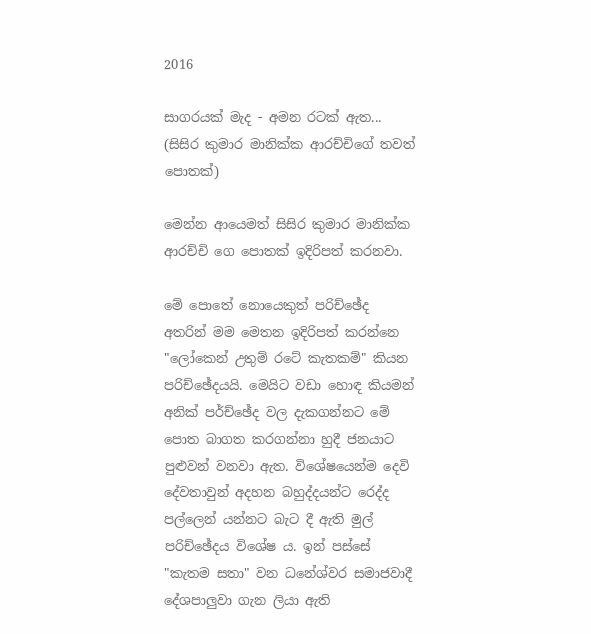2016

සාගරයක් මැද - අමන රටක් ඇත... (සිසිර කුමාර මානික්ක ආරච්චිගේ තවත් පොතක්)

මෙන්න ආයෙමත් සිසිර කුමාර මානික්ක ආරච්චි‍ ගෙ පොතක් ඉදිරිපත් කරනවා.

මේ පොතේ නොයෙකුත් පරිච්ඡේද අතරින් මම මෙතන ඉදිරිපත් කරන්නෙ "ලෝකෙන් උතුම් රටේ කැතකම්" කියන පරිච්ඡේදයයි. මෙයිට වඩා හොඳ කියමන් අනික් පර්ච්ඡේද වල දැකගන්නට මේ පොත බාගත කරගන්නා හුදී ජනයාට පුළුවන් වනවා ඇත. විශේෂයෙන්ම දෙවි දේවතාවුන් අදහන බහුද්දයන්ට රෙද්ද පල්ලෙන් යන්නට බැට දී ඇති මුල් පරිච්ඡේදය විශේෂ ය. ඉන් පස්සේ "කැතම සතා" වන ධනේශ්වර සමාජවාදී දේශපාලුවා ගැන ලියා ඇති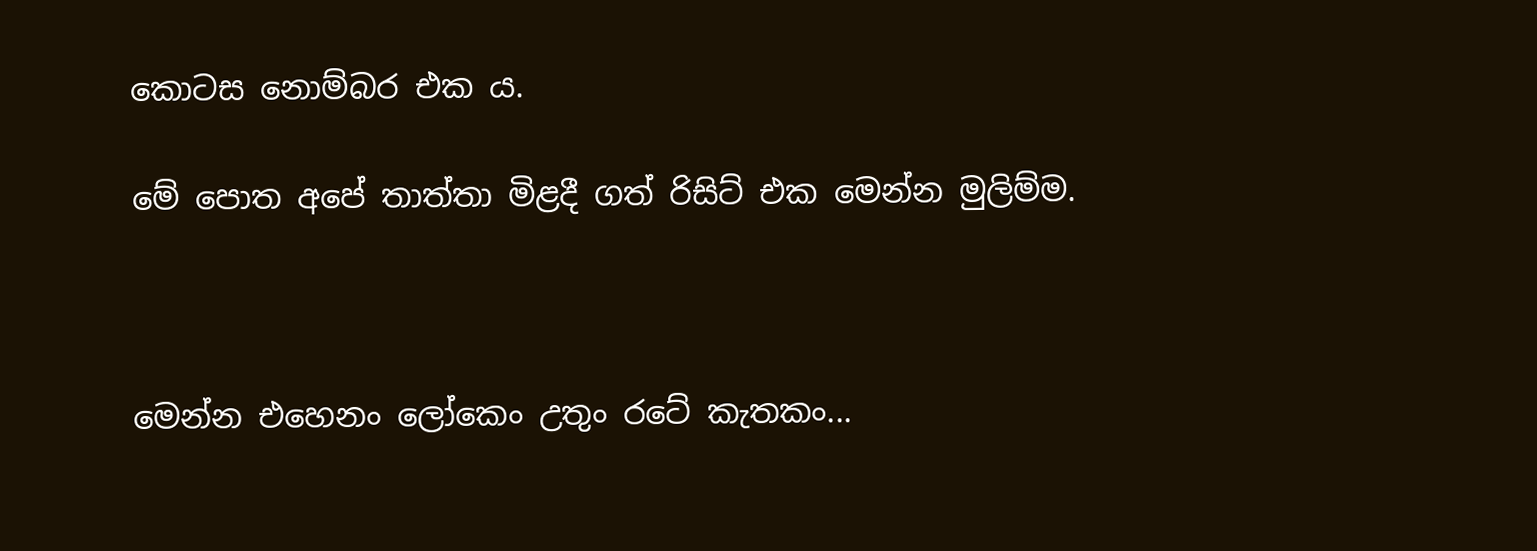කොටස නොම්බර එක ය.

මේ පොත අපේ තාත්තා මිළදී ගත් රිසිට් එක මෙන්න මුලිම්ම.



මෙන්න එහෙනං ‍ලෝකෙං උතුං රටේ කැතකං...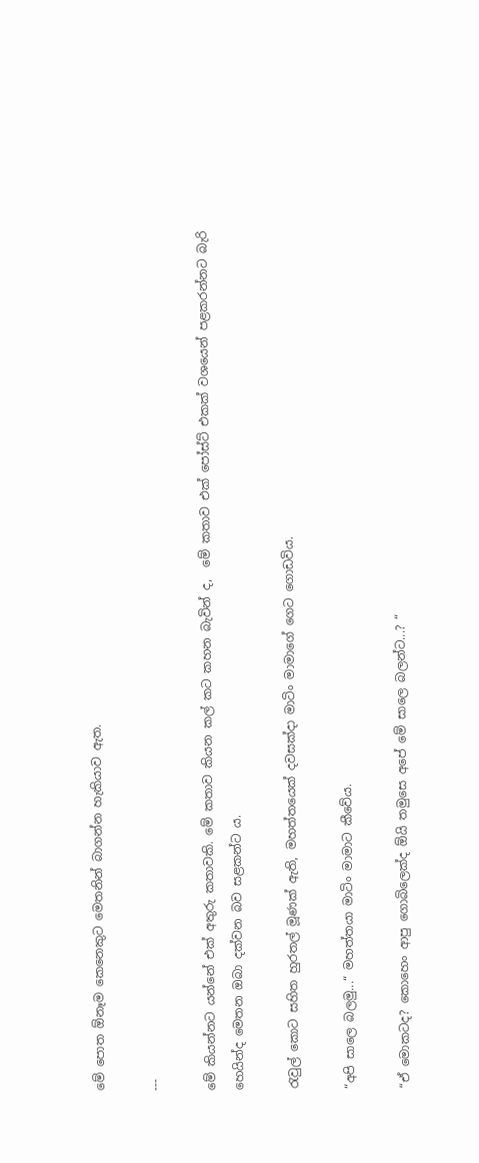මේ පොත ඕනෑම කෙනෙකුට මෙතනින් බාගන්න හැකියාව ඇත.

---

මේ කියන්නට යන්නේ එක් අතුරු කතාවකි. මේ කතාව කියන කල් කට කහන බැවින් ද,  මේ කතාව එක් පෝස්ට් එකක් වශයෙන් පළකරන්නට බැරි හෙයින්ද මෙතන ඔබා දක්වන බව සළකන්ට ය.

රැවුල් කොට සහිත හුරතල් මූණක් ඇති, මහත්තයෙක් දවසක්දා මාටිං මාමාගේ ගෙට ගොඩවිය.

“අපි සාලෙ බලමු...“ මහත්තයා මාටිං මාමාට කීවේය.

“ඒ මොකටද? කොහෙං ආපු ගොබිලෙක්ද ඕයි තමුසෙ අපේ මේ සාලෙ බලන්ට...? “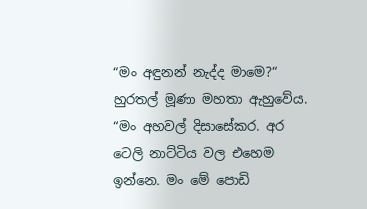“මං අඳුනන් නැද්ද මාමෙ?“ හුරතල් මූණා මහතා ඇහුවේය. “මං අහවල් දිසාසේකර. අර ටෙලි නාට්ටිය වල එහෙම ඉන්නෙ. මං මේ පොඩි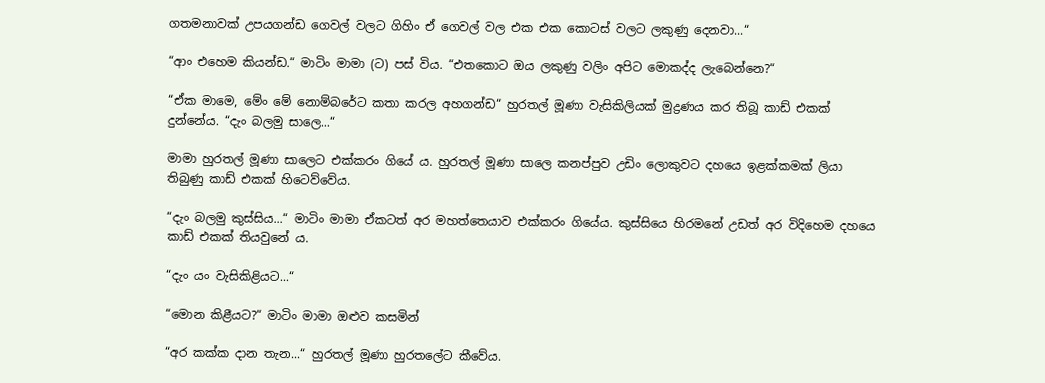ගතමනාවක් උපයගන්ඩ ගෙවල් වලට ගිහිං ඒ ගෙවල් වල එක එක කොටස් වලට ලකුණු දෙනවා...“

“ආං එහෙම කියන්ඩ.“ මාටිං මාමා (ට) පස් විය. “එතකොට ඔය ලකුණු වලිං අපිට මොකද්ද ලැබෙන්නෙ?“

“ඒක මාමෙ, මේං මේ නොම්බරේට කතා කරල අහගන්ඩ“ හුරතල් මූණා වැසිකිලියක් මුද්‍රණය කර තිබූ කාඩ් එකක් දුන්නේය. “දැං බලමු සාලෙ...“

මාමා හුරතල් මූණා සාලෙට එක්කරං ගියේ ය. හුරතල් මූණා සාලෙ කනප්පුව උඩිං ලොකුවට දහයෙ ඉළක්කමක් ලියා තිබුණු කාඩ් එකක් හිටෙව්වේය.

“දැං බලමු කුස්සිය...“ මාටිං මාමා ඒකටත් අර මහත්තෙයාව එක්කරං ගියේය. කුස්සියෙ හිරමනේ උඩත් අර විදිහෙම දහයෙ කාඩ් එකක් තියවුනේ ය.

“දැං යං වැසිකිළියට...“

“මොන කිළීයට?“ මාටිං මාමා ඔළුව කසමින්

“අර කක්ක දාන තැන...“ හුරතල් මූණා හුරතලේට කීවේය.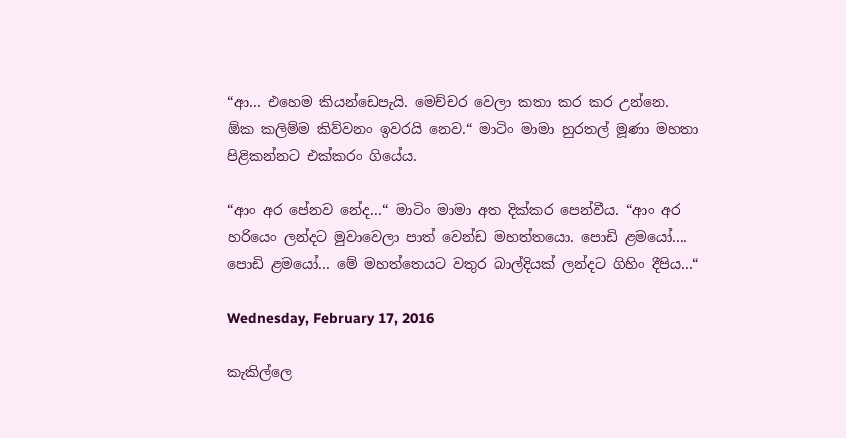“ආ... එහෙම කියන්ඩෙපැයි. මෙච්චර වෙලා කතා කර කර උන්නෙ. ඕක කලිම්ම කිව්වනං ඉවරයි නෙව.“ මාටිං මාමා හුරතල් මූණා මහතා පිළිකන්නට එක්කරං ගියේය.

“ආං අර පේනව නේද...“ මාටිං මාමා අත දික්කර පෙන්වීය. “ආං අර හරියෙං ලන්දට මුවාවෙලා පාත් වෙන්ඩ මහත්තයො. පොඩි ළමයෝ.... පොඩි ළමයෝ... මේ මහත්තෙයට වතුර බාල්දියක් ලන්දට ගිහිං දීපිය...“

Wednesday, February 17, 2016

කැකිල්ලෙ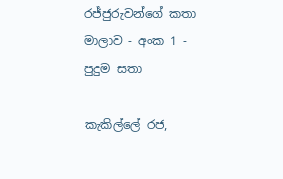රජ්ජුරුවන්ගේ කතා මාලාව - අංක 1 - පුදුම සතා

කැකිල්ලේ රජ,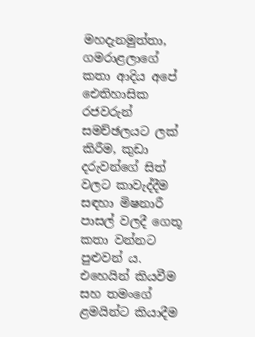මහදැනමුත්තා, ගමරාළලාගේ කතා ආදිය අපේ ඓතිහාසික රජවරුන් සමච්ඡලයට ලක් කිරීම, කුඩා දරුවන්ගේ සිත් වලට කාවැද්දීම සඳහා මිෂනාරී පාසල් වලදී ගෙතූ කතා වන්නට පුළුවන් ය. එහෙයින් කියවීම සහ තමංගේ ළමයින්ට කියාදීම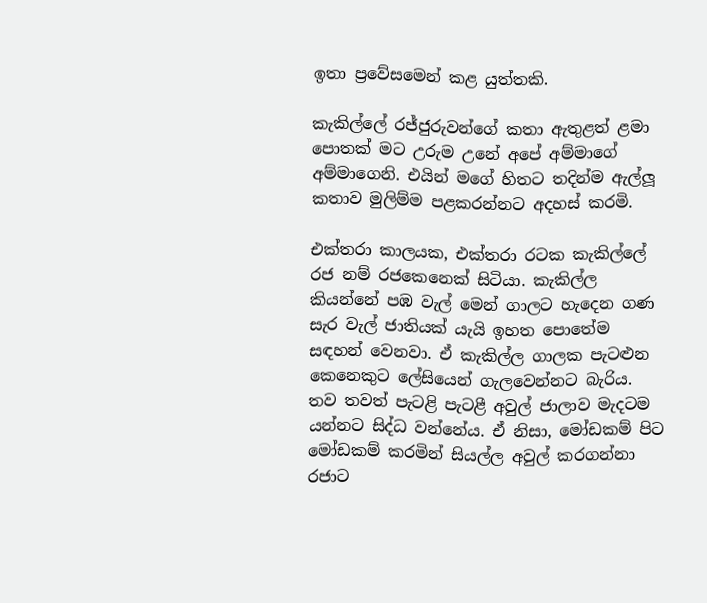ඉතා ප්‍රවේසමෙන් කළ යුත්තකි.

කැකිල්ලේ රජ්ජුරුවන්ගේ කතා ඇතුළත් ළමා පොතක් මට උරුම උනේ අපේ අම්මාගේ අම්මාගෙනි. එයින් මගේ හිතට තදින්ම ඇල්ලූ කතාව මුලිම්ම පළකරන්නට අදහස් කරමි.

එක්තරා කාලයක, එක්තරා රටක කැකිල්ලේ රජ නම් රජකෙනෙක් සිටියා. කැකිල්ල කියන්නේ පඹ වැල් මෙන් ගාලට හැදෙන ගණ සැර වැල් ජාතියක් යැයි ඉහත පොතේම සඳහන් වෙනවා. ඒ කැකිල්ල ගාලක පැටළුන කෙනෙකුට ලේසියෙන් ගැලවෙන්නට බැරිය. තව තවත් පැටළි පැටළී අවුල් ජාලාව මැදටම යන්නට සිද්ධ වන්නේය. ඒ නිසා, මෝඩකම් පිට මෝඩකම් කරමින් සියල්ල අවුල් කරගන්නා රජාට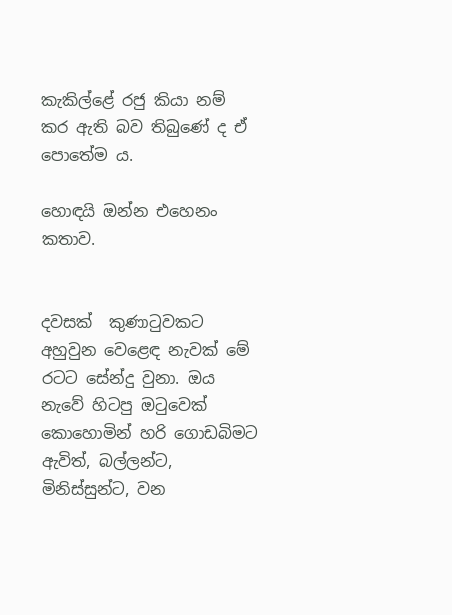කැකිල්ළේ රජු කියා නම් කර ඇති බව තිබුණේ ද ඒ පොතේම ය.

හොඳයි ඔන්න එහෙනං කතාව.


දවසක්  කුණාටුවකට අහුවුන වෙළෙඳ නැවක් මේ රටට සේන්දු වුනා. ඔය නැවේ හිටපු ඔටුවෙක් කොහොමින් හරි ගොඩබිමට ඇවිත්, බල්ලන්ට, මිනිස්සුන්ට, වන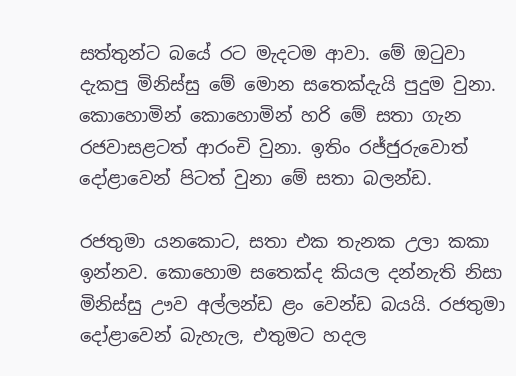සත්තුන්ට බයේ රට මැදටම ආවා. මේ ඔටුවා දැකපු මිනිස්සු මේ මොන සතෙක්දැයි පුදුම වුනා. කොහොමින් කොහොමින් හරි මේ සතා ගැන රජවාසළටත් ආරංචි වුනා. ඉතිං රජ්ජුරුවොත් දෝළාවෙන් පිටත් වුනා මේ සතා බලන්ඩ.

රජතුමා යනකොට, සතා එක තැනක උලා කකා ඉන්නව. කොහොම සතෙක්ද කියල දන්නැති නිසා මිනිස්සු ඌව අල්ලන්ඩ ළං වෙන්ඩ බයයි. රජතුමා දෝළාවෙන් බැහැල, එතුමට හදල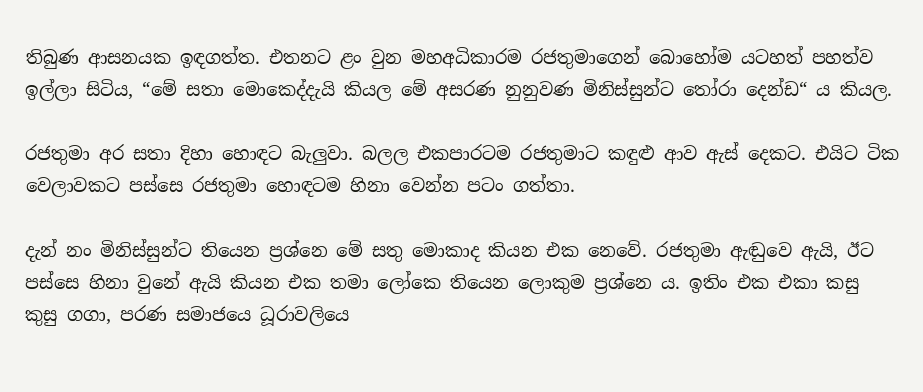තිබුණ ආසනයක ඉඳගත්ත. එතනට ළං වුන මහඅධිකාරම රජතුමාගෙන් බොහෝම යටහත් පහත්ව ඉල්ලා සිටිය, “මේ සතා මොකෙද්දැයි කියල මේ අසරණ නුනුවණ මිනිස්සුන්ට තෝරා දෙන්ඩ“ ය කියල.

රජතුමා අර සතා දිහා හොඳට බැලුවා. බලල එකපාරටම රජතුමාට කඳුළු ආව ඇස් දෙකට. එයිට ටික වෙලාවකට පස්සෙ රජතුමා හොඳටම හිනා වෙන්න පටං ගත්තා.

දැන් නං මිනිස්සුන්ට තියෙන ප්‍රශ්නෙ මේ සතු මොකාද කියන එක නෙවේ. රජතුමා ඇඬුවෙ ඇයි, ඊට පස්සෙ හිනා වුනේ ඇයි කියන එක තමා ලෝකෙ තියෙන ලොකුම ප්‍රශ්නෙ ය. ඉතිං එක එකා කසු කුසු ගගා, පරණ සමාජයෙ ධූරාවලියෙ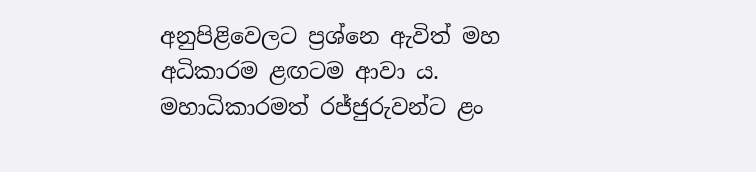අනුපිළිවෙලට ප්‍රශ්නෙ ඇවිත් මහ අධිකාරම ළඟටම ආවා ය. මහාධිකාරමත් රජ්ජුරුවන්ට ළං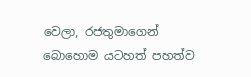වෙලා, රජතුමාගෙන් බොහොම යටහත් පහත්ව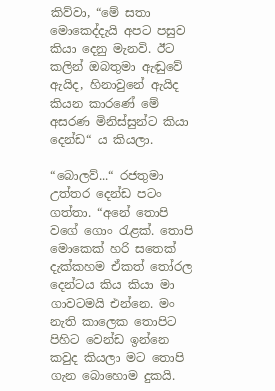කිව්වා, “මේ සතා මොකෙද්දැයි අපට පසුව කියා දෙනු මැනවි. ඊට කලින් ඔබතුමා ඇඬුවේ ඇයිද, හිනාවුනේ ඇයිද කියන කාරණේ මේ අසරණ මිනිස්සුන්ට කියා දෙන්ඩ“ ය කියලා.

“බොලව්...“ රජතුමා උත්තර දෙන්ඩ පටං ගත්තා. “අනේ තොපි වගේ ගොං රැළක්. තොපි මොකෙක් හරි සතෙක් දැක්කහම ඒකත් තෝරල දෙන්ටය කිය කියා මා ගාවටමයි එන්නෙ. මං නැති කාලෙක තොපිට පිහිට වෙන්ඩ ඉන්නෙ කවුද කියලා මට තොපි ගැන බොහොම දුකයි.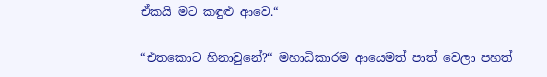ඒකයි මට කඳුළු ආවෙ.“

“එතකොට හිනාවුනේ?“ මහාධිකාරම ආයෙමත් පාත් වෙලා පහත්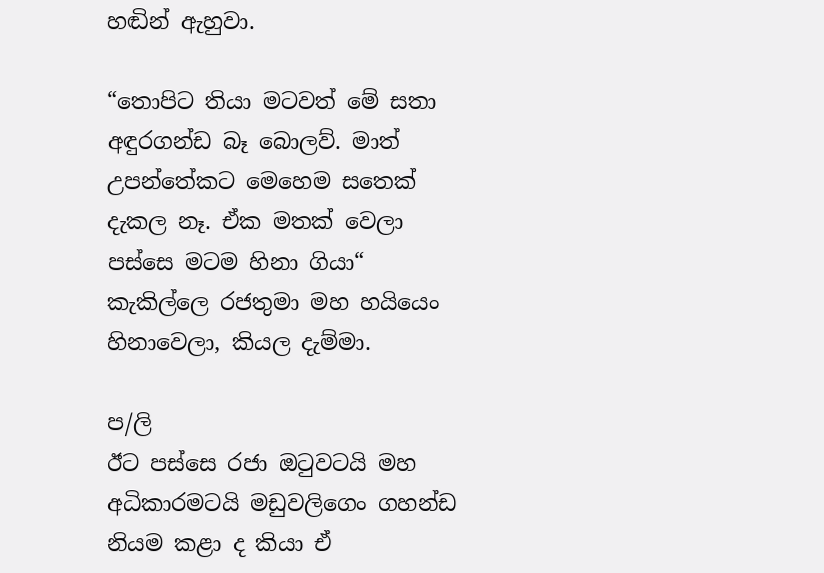හඬින් ඇහුවා.

“තොපිට තියා මටවත් මේ සතා අඳුරගන්ඩ බෑ බොලව්. මාත් උපන්තේකට මෙහෙම සතෙක් දැකල නෑ. ඒක මතක් වෙලා පස්සෙ මටම හිනා ගියා“ කැකිල්ලෙ රජතුමා මහ හයියෙං හිනාවෙලා, කියල දැම්මා.

ප/ලි
ඊට පස්සෙ රජා ඔටුවටයි මහ අධිකාරමටයි මඩුවලිගෙං ගහන්ඩ නියම කළා ද කියා ඒ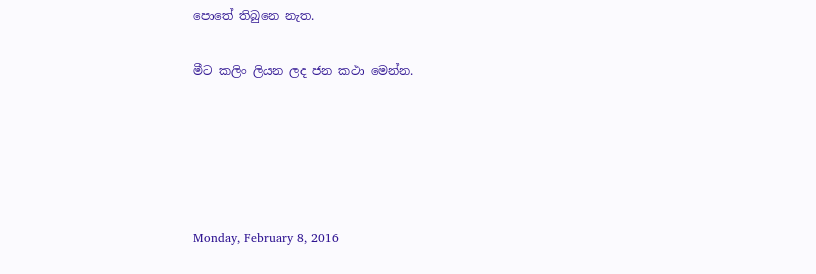පොතේ තිබුනෙ නැත.

මීට කලිං ලියන ලද ජන කථා මෙන්න.





Monday, February 8, 2016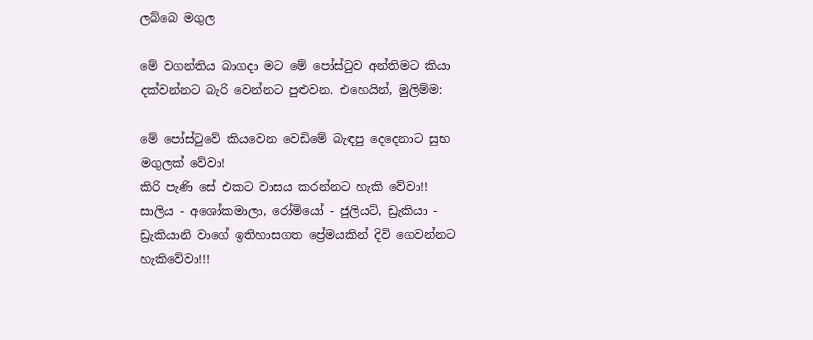ලබ්බෙ මගුල

මේ වගන්තිය බාගදා මට මේ පෝස්ටුව අන්තිමට කියා දක්වන්නට බැරි වෙන්නට පුළුවන. එහෙයින්, මුලිම්ම:

මේ පෝස්ටුවේ කියවෙන වෙඩිමේ බැඳපු දෙදෙනාට සුභ මගුලක් වේවා!
කිරි පැණි සේ එකට වාසය කරන්නට හැකි වේවා!!
සාලිය - අශෝකමාලා, රෝමියෝ - ජුලියට්, ඩ්‍රැකියා - ඩ්‍රැකියානි වාගේ ඉතිහාසගත ප්‍රේමයකින් දිවි ගෙවන්නට හැකිවේවා!!!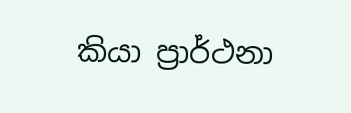කියා ප්‍රාර්ථනා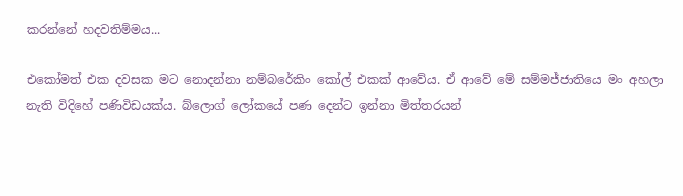කරන්නේ හදවතිම්මය...

එකෝමත් එක දවසක මට නොදන්නා නම්බරේකිං කෝල් එකක් ආවේය. ඒ ආවේ මේ සම්මජ්ජාතියෙ මං අහලා නැති විදිහේ පණිවිඩයක්ය. බ්ලොග් ලෝකයේ පණ දෙන්ට ඉන්නා මිත්තරයන්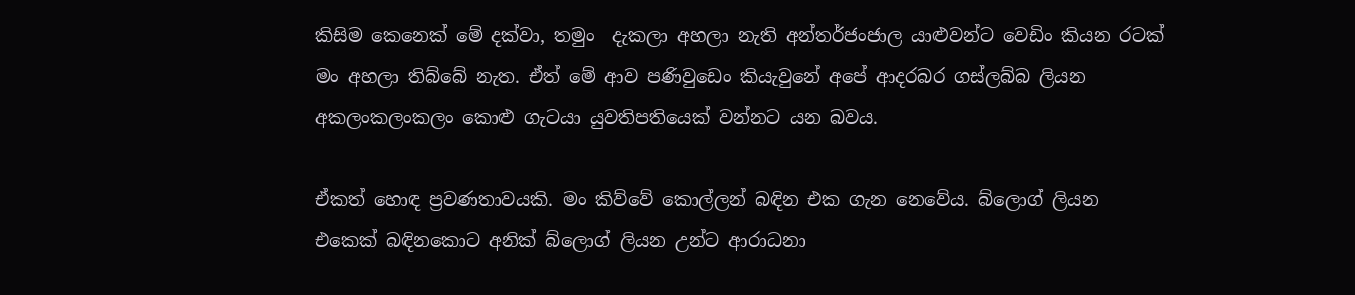කිසිම කෙනෙක් මේ දක්වා, තමුං  දැකලා අහලා නැති අන්තර්ජංජාල යාළුවන්ට වෙඩිං කියන රටක් මං අහලා තිබ්බේ නැත. ඒත් මේ ආව පණිවුඩෙං කියැවුනේ අපේ ආදරබර ගස්ලබ්බ ලියන අකලංකලංකලං කොළු ගැටයා යුවතිපතියෙක් වන්නට යන බවය.

ඒකත් හොඳ ප්‍රවණතාවයකි. මං කිව්වේ කොල්ලන් බඳින එක ගැන නෙවේය. බ්ලොග් ලියන එකෙක් බඳිනකොට අනික් බ්ලොග් ලියන උන්ට ආරාධනා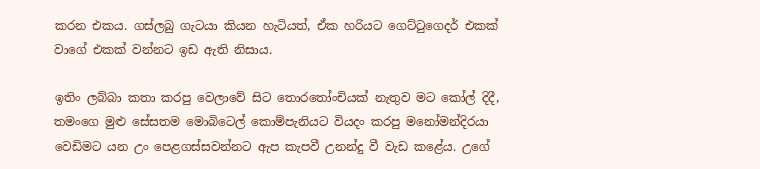කරන එකය. ගස්ලබු ගැටයා කියන හැටියත්, ඒක හරියට ගෙට්ටුගෙදර් එකක් වාගේ එකක් වන්නට ඉඩ ඇති නිසාය.

ඉතිං ලබ්බා කතා කරපු වෙලාවේ සිට තොරතෝංචියක් නැතුව මට කෝල් දිදී, තමංගෙ මුළු සේසතම මොබිටෙල් කොම්පැනියට වියදං කරපු මනෝමන්දිරයා වෙඩිමට යන උං පෙළගස්සවන්නට ඇප කැපවී උනන්දු වී වැඩ කළේය. උගේ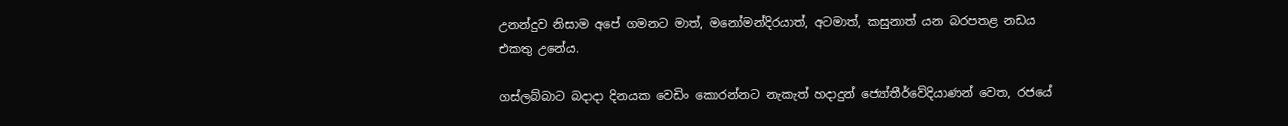උනන්දුව නිසාම අපේ ගමනට මාත්, මනෝමන්දිරයාත්, අටමාත්, කසුනාත් යන බරපතළ නඩය එකතු උනේය.

ගස්ලබ්බාට බදාදා දිනයක වෙඩිං කොරන්නට නැකැත් හදාදුන් ජ්‍යෝතීර්වේදියාණන් වෙත, රජයේ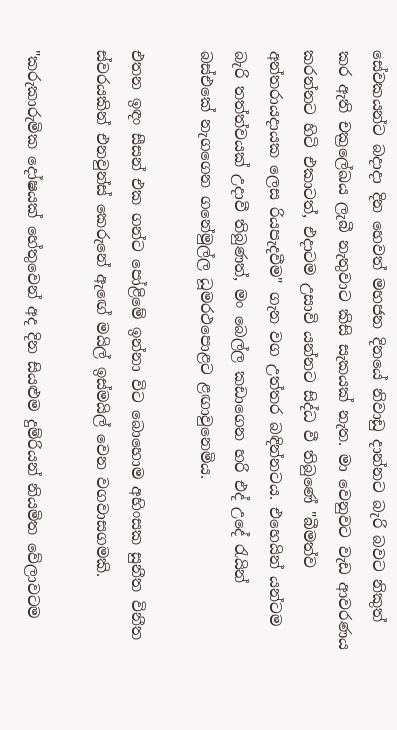සේවකයන්ට බදාදා දින හෙවත් මහජන දිනයේ නිවාඩු දාන්නට බැරි බවට නිකුත් කර ඇති චක්‍රලේඛය ලැ‍බී නැතුවාට කිසි සැකයක් නැත. මා වෙනුවට වැඩ ආවරණය කරන්නට හිටි එකාටත්, එදාටම උසාවි යන්නට සිද්ධ වී තිබුණේ "බීමත්ව අන්තරායදායක ලෙස රියපැදවීම" ගැන වග උත්තර බඳින්නටය. එහෙයින් යන්ටම බැරි තත්ත්වයක් උදාවී තිබුණත්, මං බෙල්ල කඩාගෙන හරි එද් උදේ රැයින් බස්එකේ නැගගෙන ගනේමුල්ල ධූමරථපොළට ළඟාවුනෙමිය.

එතන ඉඳං සීසන් එක ගන්ට පෝළිමේ ඉන්නා විට බොහොම අහිංසක සුනීත විනීත ස්වරයකින් එනවුන්ස් කෙරුනේ ඇ‍ඟේ මයිල් ඉස්මයිල් වෙන වගවාසගමකි.

"කරුකාරුමික දෝෂයක් හේතුවෙන් අද දින සියළුම දුම්රියන් නියමිත වේලාවටම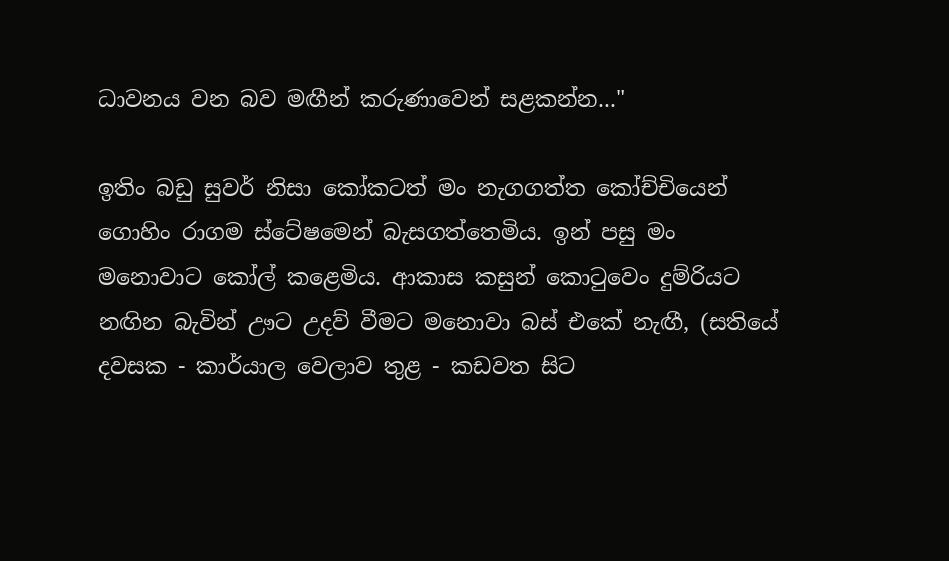ධාවනය වන බව මඟීන් කරුණාවෙන් සළකන්න..."

ඉතිං බඩු සුවර් නිසා කෝකටත් මං නැගගත්ත ‍කෝච්චියෙන් ගොහිං රාගම ස්ටේෂමෙන් බැසගත්තෙමිය. ඉන් පසු මං මනොවාට කෝල් කළෙමිය. ආකාස කසුන් කොටුවෙං දුම්රියට නඟින බැවින් ඌට උදව් වීමට මනොවා බස් එකේ නැඟී, (සතියේ දවසක - කාර්යාල වෙලාව තුළ - කඩවත සිට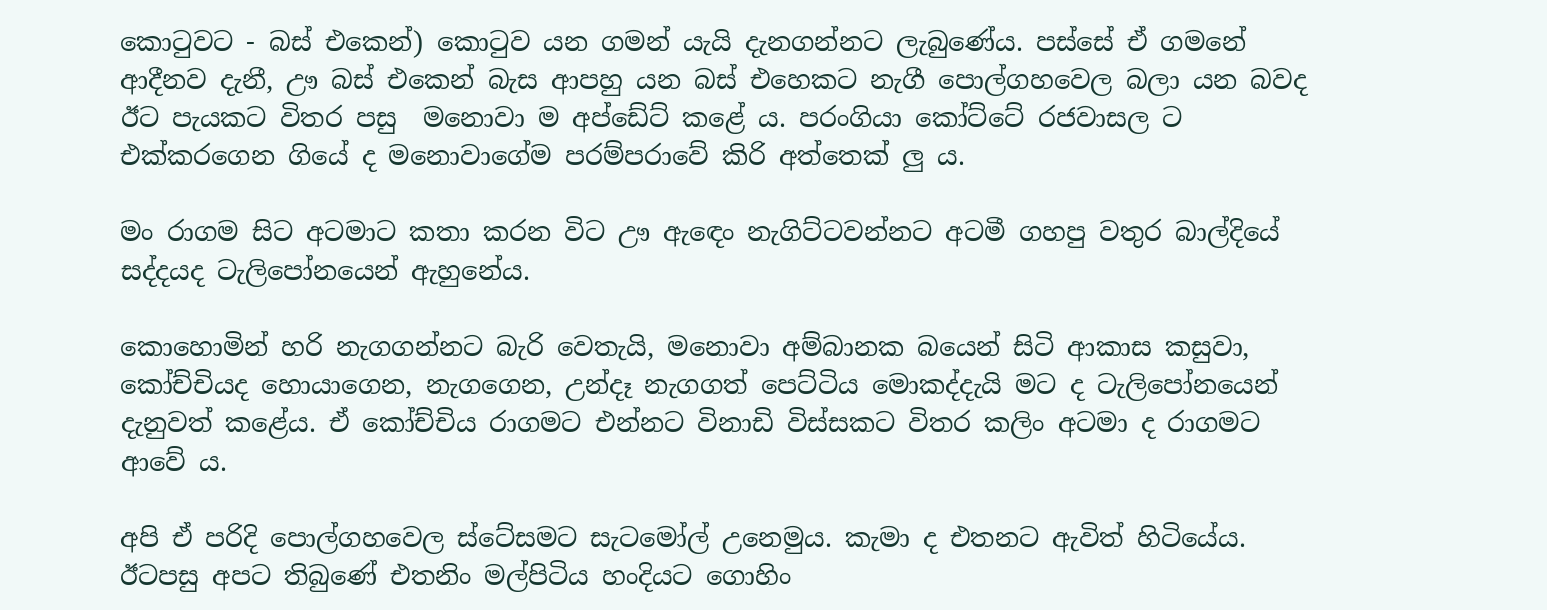කොටුවට - බස් එකෙන්) කොටුව යන ගමන් යැයි දැනගන්නට ලැබුණේය. පස්සේ ඒ ගමනේ ආදීනව දැනී, ඌ බස් එකෙන් බැස ආපහු යන බස් එහෙකට නැගී පොල්ගහවෙල බලා යන බවද ඊට පැයකට විතර පසු  මනොවා ම අප්ඩේට් කළේ ය. පරංගියා කෝට්ටේ රජවාසල ට එක්කරගෙන ගියේ ද මනොවාගේම පරම්පරාවේ කිරි අත්තෙක් ලු ය.

මං රාගම සිට අටමාට කතා කරන විට ඌ ඇ‍ඳෙං නැගිට්ටවන්නට අටමී ගහපු වතුර බාල්දියේ සද්දයද ටැලිපෝනයෙන් ඇහුනේය.

කොහොමින් හරි නැගගන්නට බැරි වෙතැයි, මනොවා අම්බානක බයෙන් සිටි ආකාස කසුවා, කෝච්චියද හොයාගෙන, නැගගෙන, උන්දෑ නැගගත් පෙට්ටිය මොකද්දැයි මට ද ටැලිපෝනයෙන් දැනුවත් කළේය. ඒ කෝච්චිය රාගමට එන්නට විනාඩි විස්සකට විතර කලිං අටමා ද රාගමට ආවේ ය.

අපි ඒ පරිදි පොල්ගහවෙල ස්ටේසමට සැටමෝල් උනෙමුය. කැමා ද එතනට ඇවිත් හිටියේය. ඊටපසු අපට තිබුණේ එතනිං මල්පිටිය හංදියට ගොහිං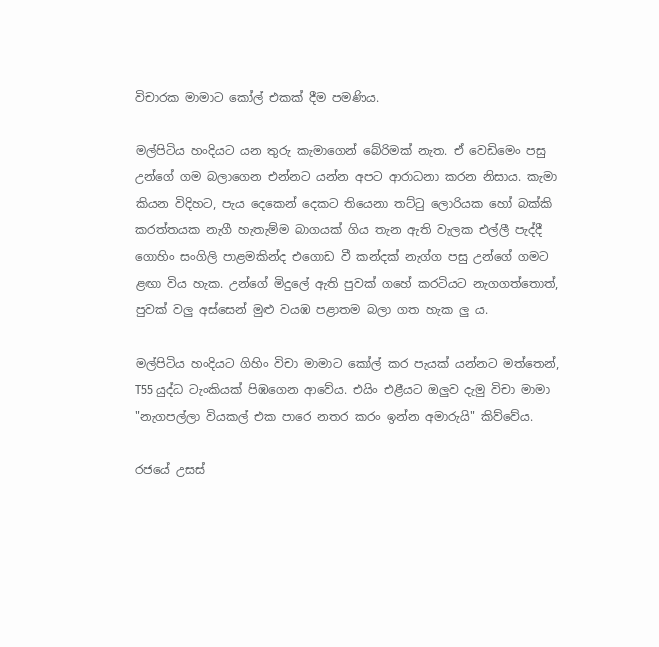විචාරක මාමාට කෝල් එකක් දීම පමණිය.

මල්පිටිය හංදියට යන තුරු කැමාගෙන් බේරිමක් නැත. ඒ වෙඩිමෙං පසු උන්ගේ ගම බලාගෙන එන්නට යන්න අපට ආරාධනා කරන නිසාය. කැමා කියන විදිහට, පැය දෙකෙන් දෙකට තියෙනා තට්ටු ලොරියක හෝ බක්කි කරත්තයක නැගී හැතැම්ම බාගයක් ගිය තැන ඇති වැලක එල්ලී පැද්දී ගොහිං සංගිලි පාළමකින්ද එගොඩ වී කන්දක් නැග්ග පසු උන්ගේ ගමට ළඟා විය හැක. උන්ගේ මිදුලේ ඇති පුවක් ගහේ කරටියට නැගගත්තොත්, පුවක් වලු අස්සෙන් මුළු වයඹ පළාතම බලා ගත හැක ලු ය.

මල්පිටිය හංදියට ගිහිං විචා මාමාට කෝල් කර පැයක් යන්නට මත්තෙන්, T55 යුද්ධ ටැංකියක් පිඹගෙන ආවේය. එයිං එළීයට ඔලුව දැමු විචා මාමා "නැගපල්ලා වියකල් එක පාරෙ නතර කරං ඉන්න අමාරුයි" කිව්වේය.

රජයේ උසස්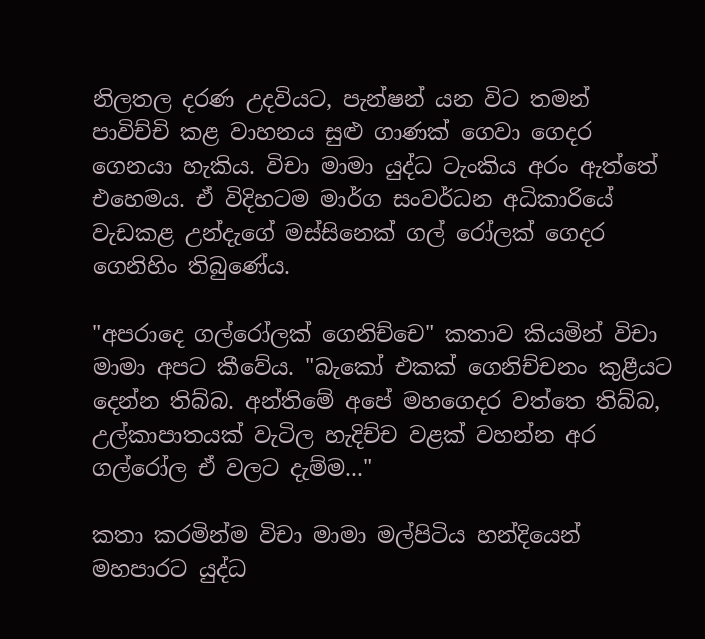නිලතල දරණ උදවියට, පැන්ෂන් යන විට තමන් පාවිච්චි කළ වාහනය සුළු ගාණක් ගෙවා ගෙදර ගෙනයා හැකිය. විචා මාමා යුද්ධ ටැංකිය අරං ඇත්තේ එහෙමය. ඒ විදිහටම මාර්ග සංවර්ධන අධිකාරියේ වැඩකළ උන්දැගේ මස්සිනෙක් ගල් රෝලක් ගෙදර ගෙනිහිං තිබුණේය.

"අපරාදෙ ගල්රෝලක් ගෙනිච්චෙ" කතාව කියමින් විචා මාමා අපට කීවේය. "බැකෝ එකක් ගෙනිච්චනං කුළීයට දෙන්න තිබ්බ. අන්තිමේ අපේ මහගෙදර වත්තෙ තිබ්බ, උල්කාපාතයක් වැටිල හැදිච්ච වළක් වහන්න අර ගල්රෝල ඒ වලට දැම්ම..."

කතා කරමින්ම විචා මාමා මල්පිටිය හන්දියෙන් මහපාරට යුද්ධ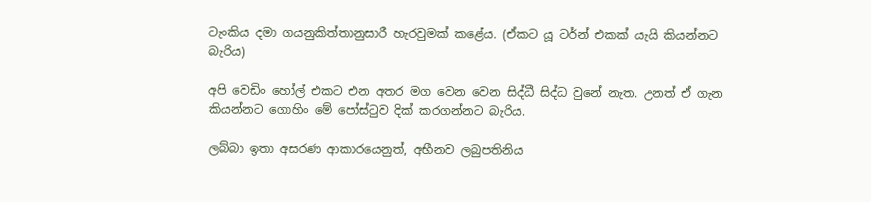ටැංකිය දමා ගයනුකිත්තානුසාරී හැරවුමක් කළේය. (ඒකට යූ ටර්න් එකක් යැයි කියන්නට බැරිය)

අපි වෙඩිං හෝල් එකට එන අතර මග වෙන වෙන සිද්ධී සිද්ධ වුනේ නැත. උනත් ඒ ගැන කියන්නට ගොහිං මේ පෝස්ටුව දික් කරගන්නට බැරිය.

ලබ්බා ඉතා අසරණ ආකාරයෙනුත්, අභීනව ලබුපතිනිය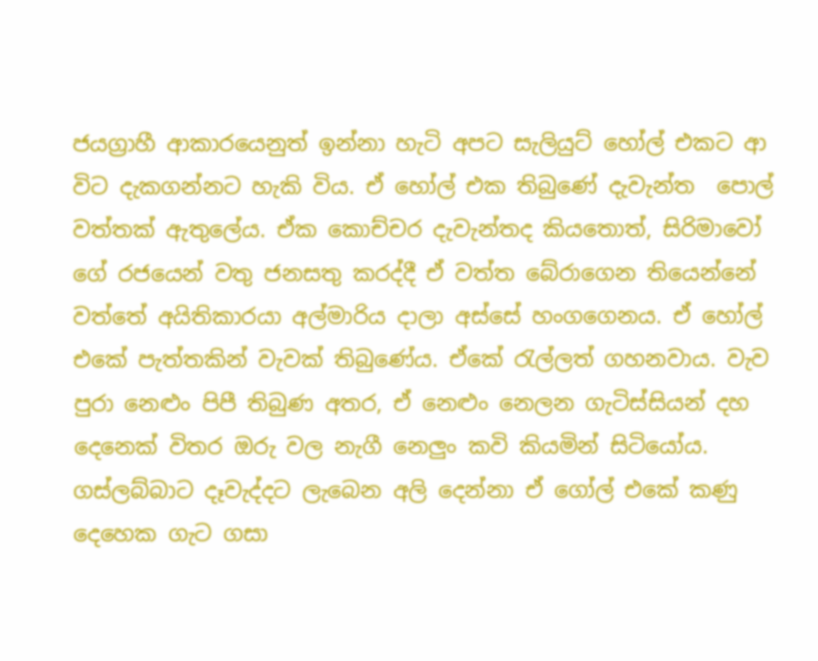ජයග්‍රාහී ආකාරයෙනුත් ඉන්නා හැටි අපට සැලියුට් හෝල් එකට ආ විට දැකගන්නට හැකි විය. ඒ හෝල් එක තිබුණේ දැවැන්ත ‍ පොල් වත්තක් ඇතුලේය. ඒක කොච්චර දැවැන්තද කියතොත්, සිරිමාවෝ ගේ රජයෙන් වතු ජනසතු කරද්දී ඒ වත්ත බේරාගෙන තියෙ‍න්නේ වත්තේ අයිතිකාරයා අල්මාරිය දාලා අස්සේ හංගගෙනය. ඒ හෝල් එකේ පැත්තකින් වැවක් තිබුණේය. ඒකේ රැල්ලත් ගහනවාය. වැව පුරා නෙළුං පිපී තිබුණ අතර, ඒ නෙළුං නෙලන ගැටිස්සියන් දහ දෙනෙක් විතර ඔරු වල නැ‍ගී නෙලුං කවි කියමින් සිටියෝය. ගස්ලබ්බාට දෑවැද්දට ලැබෙන අලි දෙන්නා ඒ ගෝල් එකේ කණු දෙහෙක ගැට ගසා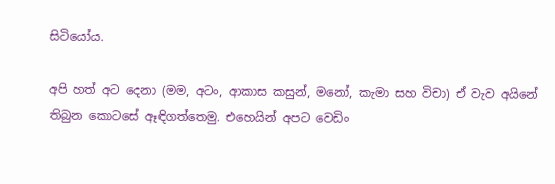සිටියෝය.

අපි හත් අට දෙනා (මම, අටං, ආකාස කසුන්, මනෝ, කැමා සහ විචා) ඒ වැව අයිනේ තිබුන කොටසේ ඈඳිගත්තෙමු. එහෙයින් අපට වෙඩිං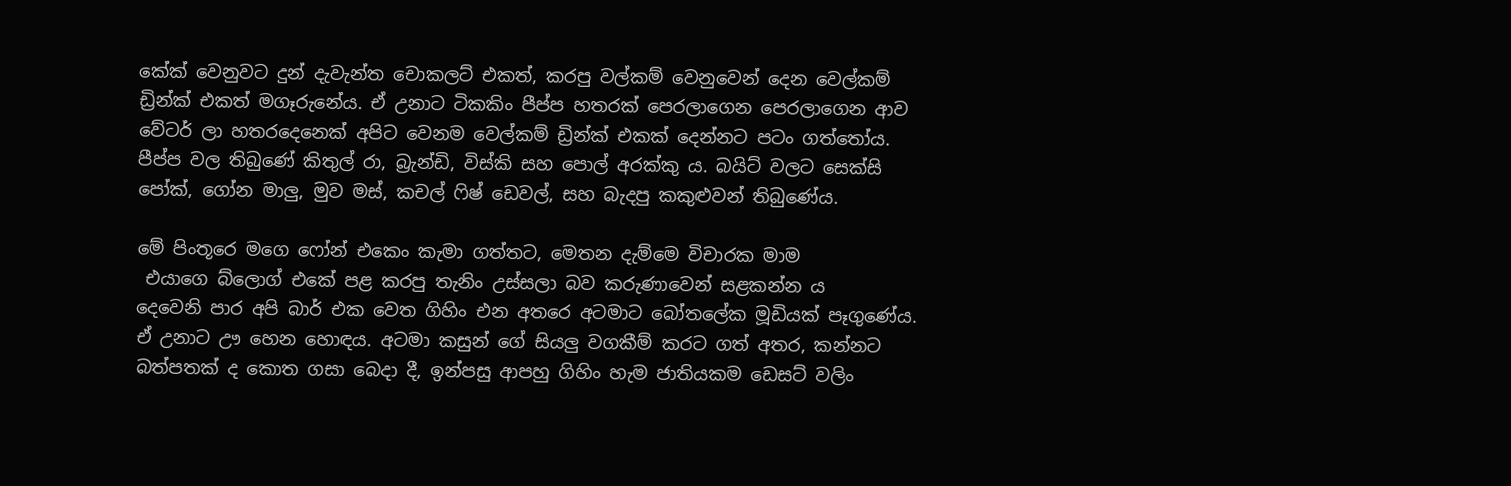කේක් වෙනුවට දුන් දැවැන්ත චොකලට් එකත්, කරපු වල්කම් වෙනුවෙන් දෙන වෙල්කම් ඩ්‍රින්ක් එකත් මගෑරුනේය. ඒ උනාට ටිකකිං පීප්ප හතරක් පෙරලාගෙන පෙරලාගෙන ආව වේටර් ලා හතරදෙනෙක් අපිට වෙනම වෙල්කම් ඩ්‍රින්ක් එකක් දෙන්නට පටං ගත්තෝය. පීප්ප වල තිබුණේ කිතුල් රා, බ්‍රැන්ඩි, විස්කි සහ පොල් අරක්කු ය. බයිට් වලට සෙක්සි පෝක්, ගෝන මාලු, මුව මස්, කචල් ෆිෂ් ඩෙවල්, සහ බැදපු කකුළුවන් තිබුණේය.

මේ පිංතූරෙ මගෙ ෆෝන් එකෙං කැමා ගත්තට, මෙතන දැම්මෙ විචාරක මාම
 එයාගෙ බ්ලොග් එකේ පළ කරපු තැනිං උස්සලා බව කරුණාවෙන් සළකන්න ය
දෙවෙනි පාර අපි බාර් එක වෙත ගිහිං එන අතරෙ අටමාට බෝතලේක මූඩියක් පෑගුණේය. ඒ උනාට ඌ හෙන හොඳය. අටමා කසුන් ගේ සියලු වගකීම් කරට ගත් අතර, කන්නට බත්පතක් ද කොත ගසා බෙදා දී, ඉන්පසු ආපහු ගිහිං හැම ජාතියකම ඩෙසට් වලිං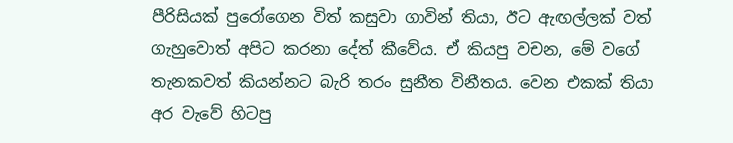පීරිසියක් පුරෝගෙන විත් කසුවා ගාවින් තියා, ඊට ඇඟල්ලක් වත් ගැහුවොත් අපිට කරනා දේත් කීවේය. ඒ කියපු වචන, මේ වගේ තැනකවත් කියන්නට බැරි තරං සුනීත විනීතය. වෙන එකක් තියා අර වැවේ හිටපු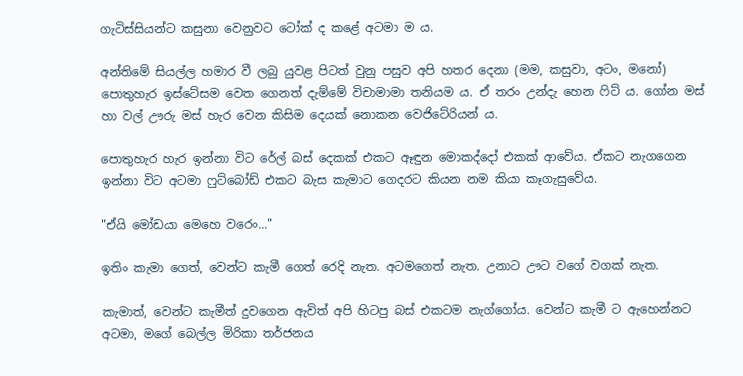ගැටිස්සියන්ට කසුනා වෙනුවට ටෝක් ද කළේ අටමා ම ය.

අන්තිමේ සියල්ල හමාර වී ලබු යුවළ පිටත් වුනු පසුව අපි හතර දෙනා (මම, කසුවා, අටං, මනෝ) පොතුහැර ඉස්ටේසම වෙත ගෙනත් දැම්මේ විචාමාමා තනියම ය. ඒ තරං උන්දැ හෙන ෆිට් ය. ගෝන මස් හා වල් ඌරු මස් හැර වෙන කිසිම දෙයක් නොකන වෙජිටේරියන් ය.

පොතුහැර හැර ඉන්නා විට රේල් බස් දෙකක් එකට ඈඳුන මොකද්දෝ එකක් ආවේය. ඒකට නැගගෙන ඉන්නා විට අටමා ෆුට්බෝඩ් එකට බැස කැමාට ගෙදරට කියන නම කියා කෑගැසුවේය.

"ඒයි මෝඩයා මෙහෙ වරෙං..."

ඉතිං කැමා ගෙත්, වෙන්ට කැමී ගෙත් රෙදි නැත. අටමගෙත් නැත. උනාට ඌට වගේ වගක් නැත.

කැමාත්, වෙන්ට කැමීත් දුවගෙන ඇවිත් අපි හිටපු බස් එකටම නැග්ගෝය. වෙන්ට කැමී ට ඇහෙන්නට අටමා, මගේ බෙල්ල මිරිකා තර්ජනය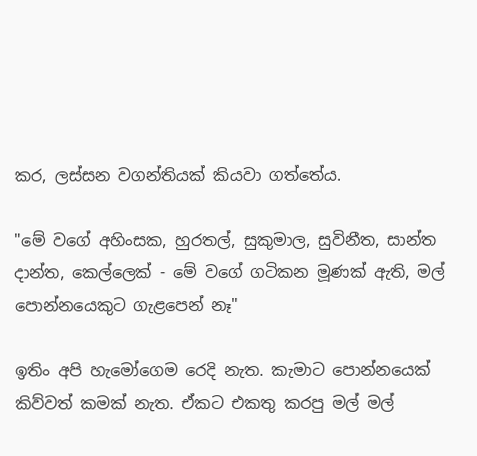කර, ලස්සන වගන්තියක් කියවා ගත්තේය.

"මේ වගේ අහිංසක, හුරතල්, සුකුමාල, සුවිනීත, සාන්ත දාන්ත, කෙල්ලෙක් - මේ වගේ ගටිකන මූණක් ඇති, මල් පොන්නයෙකුට ගැළපෙන් නෑ"

ඉතිං අපි හැමෝගෙම රෙදි නැත. කැමාට පොන්නයෙක් කිව්වත් කමක් නැත. ඒකට එකතු කරපු මල් මල්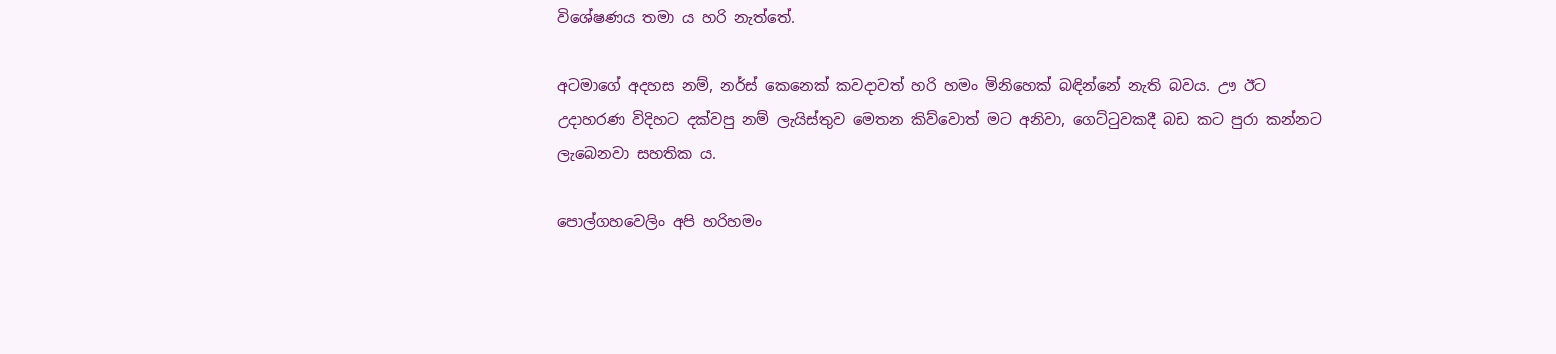විශේෂණය තමා ය හරි නැත්තේ.

අටමාගේ අදහස නම්, නර්ස් කෙනෙක් කවදාවත් හරි හමං මිනිහෙක් බඳින්නේ නැති බවය. ඌ ඊට උදාහරණ විදිහට දක්වපු නම් ලැයිස්තුව මෙතන කිව්වොත් මට අනිවා, ගෙට්ටුවකදී බඩ කට පුරා කන්නට ලැබෙනවා සහතික ය.

පොල්ගහවෙලිං අපි හරිහමං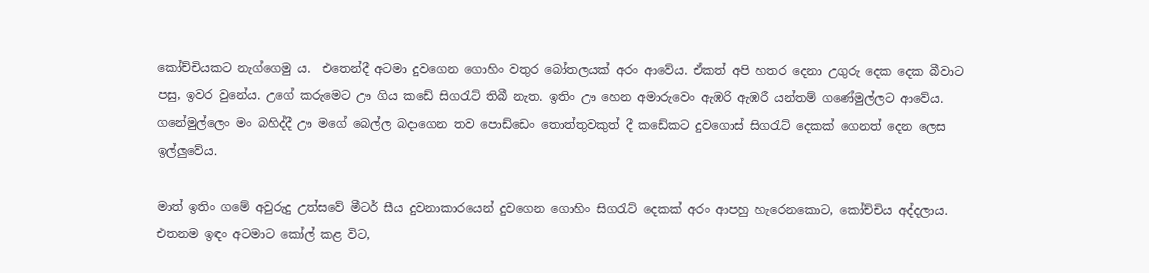කෝච්චියකට නැග්ගෙමු ය.  එතෙන්දී අටමා දුවගෙන ගොහිං වතුර බෝතලයක් අරං ආවේය. ඒකත් අපි හතර දෙනා උගුරු දෙක දෙක බීවාට පසු, ඉවර වුනේය. උගේ කරුමෙට ඌ ගිය කඩේ සිගරැට් තිබී නැත. ඉතිං ඌ හෙන අමාරුවෙං ඇඹරි ඇඹරී යන්තම් ගණේමුල්ලට ආවේය. ගනේමුල්ලෙං මං බහිද්දී ඌ මගේ බෙල්ල බදාගෙන තව පොඩ්ඩෙං තොත්තුවකුත් දී කඩේකට දුවගොස් සිගරැට් දෙකක් ගෙනත් දෙන ලෙස ඉල්ලුවේය.

මාත් ඉතිං ගමේ අවුරුදු උත්සවේ මීටර් සීය දුවනාකාරයෙන් දුවගෙන ගොහිං සිගරැට් දෙකක් අරං ආපහු හැරෙනකොට, කෝච්චිය අද්දලාය. එතනම ඉඳං අටමාට කෝල් කළ විට,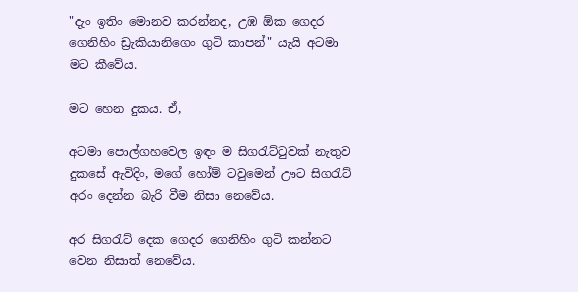"දැං ඉතිං මොනව කරන්නද, උඹ ඕක ගෙදර ගෙනිහිං ඩ්‍රැකියානිගෙං ගුටි කාපන්" යැයි අටමා මට කීවේය.

මට හෙන දුකය. ඒ,

අටමා පොල්ගහවෙල ඉඳං ම සිගරැට්ටුවක් නැතුව දුකසේ ඇවිදිං, මගේ හෝම් ටවුමෙන් ඌට සිගරැට් අරං දෙන්න බැරි වීම නිසා නෙවේය.

අර සිගරැට් දෙක ගෙදර ගෙනිහිං ගුටි කන්නට වෙන නිසාත් නෙවේය.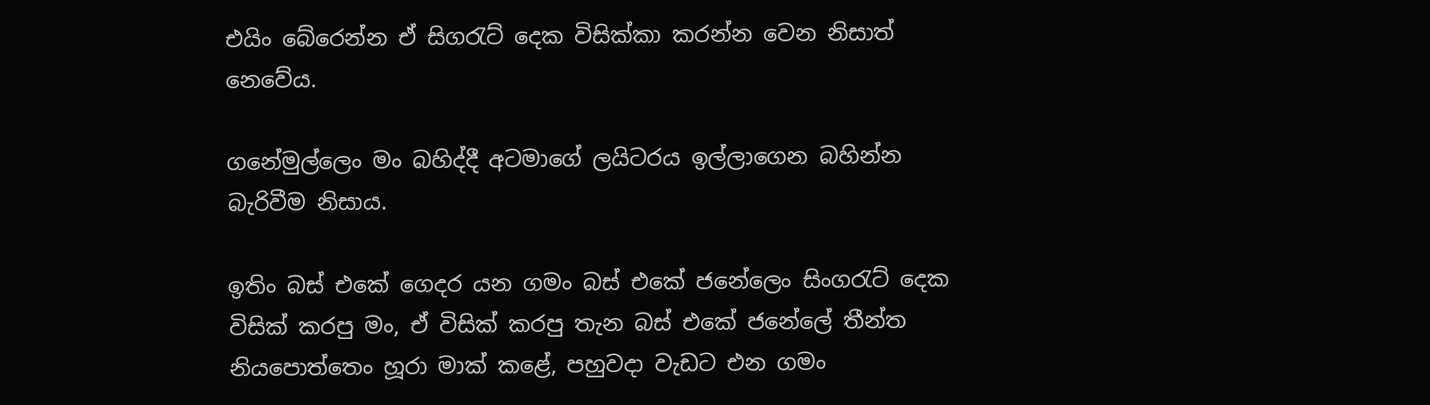එයිං බේරෙන්න ඒ සිගරැට් දෙක විසික්කා කරන්න වෙන නිසාත් නෙවේය.

ගනේමුල්ලෙං මං බහිද්දී අටමාගේ ලයිටරය ඉල්ලාගෙන බහින්න බැරිවීම නිසාය.

ඉතිං බස් එකේ ගෙදර යන ගමං බස් එකේ ජනේලෙං සිංගරැට් දෙක විසික් කරපු මං, ඒ විසික් කරපු තැන බස් එකේ ජනේලේ තීන්ත නියපොත්තෙං හූරා මාක් කළේ, පහුවදා වැඩට එන ගමං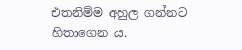එතනිම්ම අහුල ගන්නට හිතාගෙන ය.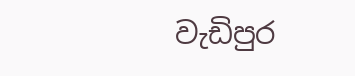වැඩිපුර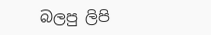බලපු ලිපි